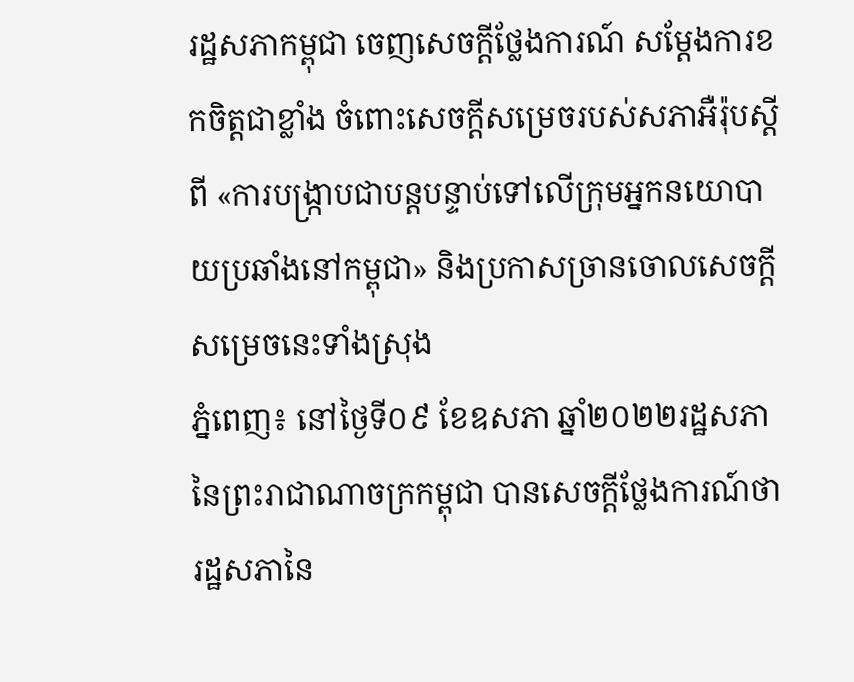រដ្ឋសភាកម្ពុជា ចេញសេចក្តីថ្លែងការណ៍ សម្តែងការខកចិត្តជាខ្លាំង ចំពោះសេចក្តីសម្រេចរបស់សភាអឺរ៉ុបស្តីពី «ការបង្រ្កាបជាបន្តបន្ទាប់ទៅលើក្រុមអ្នកនយោបាយប្រឆាំងនៅកម្ពុជា» និងប្រកាសច្រានចោលសេចក្តីសម្រេចនេះទាំងស្រុង
ភ្នំពេញ៖ នៅថ្ងៃទី០៩ ខែឧសភា ឆ្នាំ២០២២រដ្ឋសភានៃព្រះរាជាណាចក្រកម្ពុជា បានសេចក្តីថ្លែងការណ៍ថា
រដ្ឋសភានៃ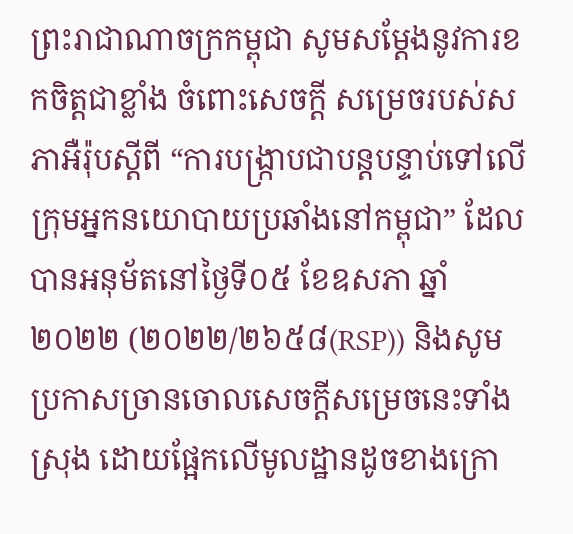ព្រះរាជាណាចក្រកម្ពុជា សូមសម្ដែងនូវការខកចិត្តជាខ្លាំង ចំពោះសេចក្តី សម្រេចរបស់សភាអឺរ៉ុបស្ដីពី “ការបង្ក្រាបជាបន្តបន្ទាប់ទៅលើក្រុមអ្នកនយោបាយប្រឆាំងនៅកម្ពុជា” ដែលបានអនុម័តនៅថ្ងៃទី០៥ ខែឧសភា ឆ្នាំ២០២២ (២០២២/២៦៥៨(RSP)) និងសូម ប្រកាសច្រានចោលសេចក្តីសម្រេចនេះទាំងស្រុង ដោយផ្អែកលើមូលដ្ឋានដូចខាងក្រោ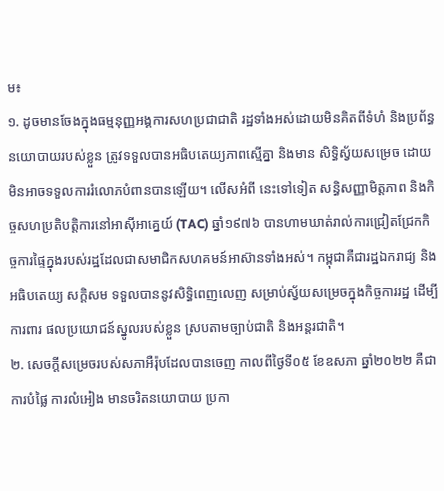ម៖
១. ដូចមានចែងក្នុងធម្មនុញ្ញអង្គការសហប្រជាជាតិ រដ្ឋទាំងអស់ដោយមិនគិតពីទំហំ និងប្រព័ន្ធនយោបាយរបស់ខ្លួន ត្រូវទទួលបានអធិបតេយ្យភាពស្មើគ្នា និងមាន សិទ្ធិស្វ័យសម្រេច ដោយមិនអាចទទួលការរំលោភបំពានបានឡើយ។ លើសអំពី នេះទៅទៀត សន្ធិសញ្ញាមិត្តភាព និងកិច្ចសហប្រតិបត្តិការនៅអាស៊ីអាគ្នេយ៍ (TAC) ឆ្នាំ១៩៧៦ បានហាមឃាត់រាល់ការជ្រៀតជ្រែកកិច្ចការផ្ទៃក្នុងរបស់រដ្ឋដែលជាសមាជិកសហគមន៍អាស៊ានទាំងអស់។ កម្ពុជាគឺជារដ្ឋឯករាជ្យ និងអធិបតេយ្យ សក្ដិសម ទទួលបាននូវសិទ្ធិពេញលេញ សម្រាប់ស្វ័យសម្រេចក្នុងកិច្ចការរដ្ឋ ដើម្បីការពារ ផលប្រយោជន៍ស្នូលរបស់ខ្លួន ស្របតាមច្បាប់ជាតិ និងអន្តរជាតិ។
២. សេចក្តីសម្រេចរបស់សភាអឺរ៉ុបដែលបានចេញ កាលពីថ្ងៃទី០៥ ខែឧសភា ឆ្នាំ២០២២ គឺជាការបំផ្លៃ ការលំអៀង មានចរិតនយោបាយ ប្រកា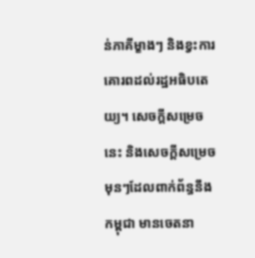ន់ភាគីម្ខាងៗ និងខ្វះការគោរពដល់រដ្ឋអធិបតេយ្យ។ សេចក្តីសម្រេចនេះ និងសេចក្តីសម្រេចមុនៗដែលពាក់ព័ន្ធនឹងកម្ពុជា មានចេតនា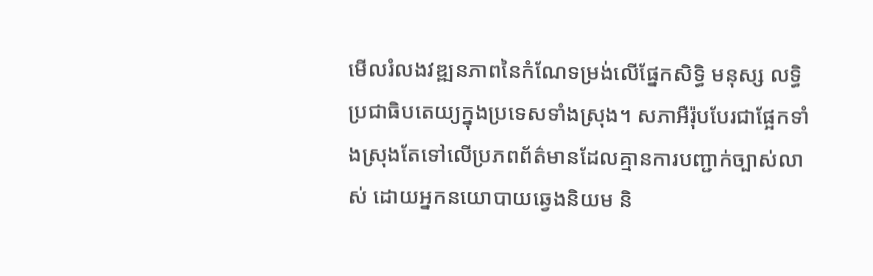មើលរំលងវឌ្ឍនភាពនៃកំណែទម្រង់លើផ្នែកសិទ្ធិ មនុស្ស លទ្ធិប្រជាធិបតេយ្យក្នុងប្រទេសទាំងស្រុង។ សភាអឺរ៉ុបបែរជាផ្អែកទាំងស្រុងតែទៅលើប្រភពព័ត៌មានដែលគ្មានការបញ្ជាក់ច្បាស់លាស់ ដោយអ្នកនយោបាយឆ្វេងនិយម និ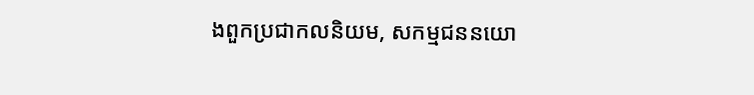ងពួកប្រជាកលនិយម, សកម្មជននយោ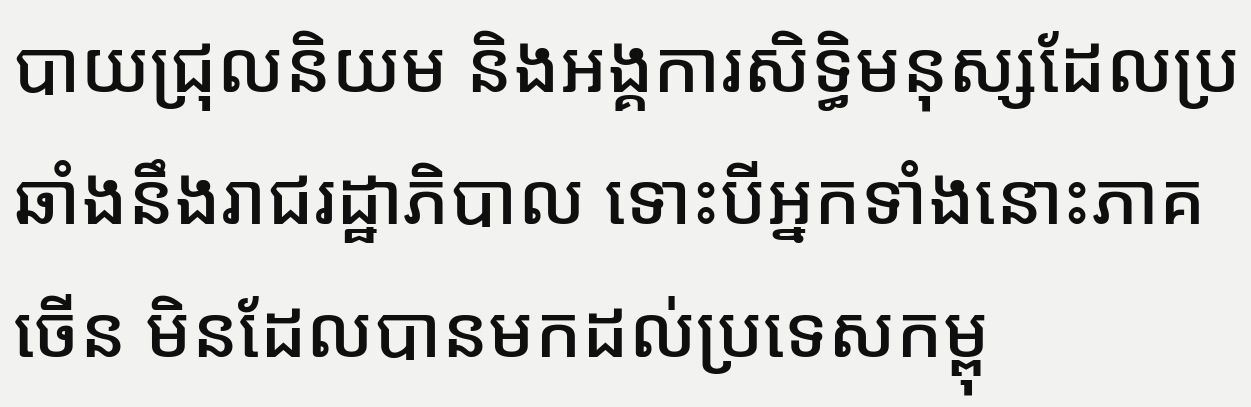បាយជ្រុលនិយម និងអង្គការសិទ្ធិមនុស្សដែលប្រឆាំងនឹងរាជរដ្ឋាភិបាល ទោះបីអ្នកទាំងនោះភាគចើន មិនដែលបានមកដល់ប្រទេសកម្ពុ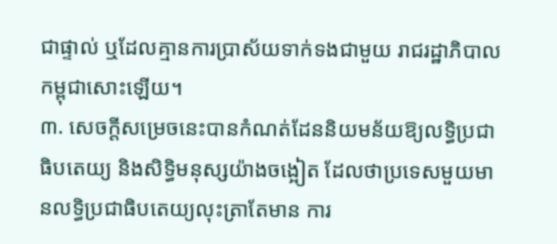ជាផ្ទាល់ ឬដែលគ្មានការប្រាស័យទាក់ទងជាមួយ រាជរដ្ឋាភិបាលកម្ពុជាសោះឡើយ។
៣. សេចក្ដីសម្រេចនេះបានកំណត់ដែននិយមន័យឱ្យលទ្ធិប្រជាធិបតេយ្យ និងសិទ្ធិមនុស្សយ៉ាងចង្អៀត ដែលថាប្រទេសមួយមានលទ្ធិប្រជាធិបតេយ្យលុះត្រាតែមាន ការ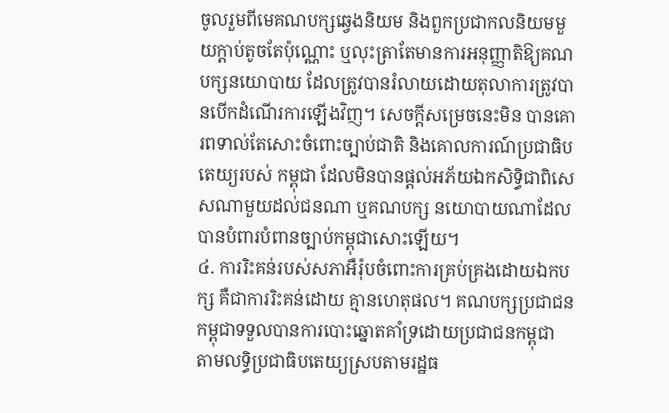ចូលរួមពីមេគណបក្សឆ្វេងនិយម និងពួកប្រជាកលនិយមមួយក្តាប់តូចតែប៉ុណ្ណោះ ឬលុះត្រាតែមានការអនុញ្ញាតិឱ្យគណបក្សនយោបាយ ដែលត្រូវបានរំលាយដោយតុលាការត្រូវបានបើកដំណើរការឡើងវិញ។ សេចក្តីសម្រេចនេះមិន បានគោរពទាល់តែសោះចំពោះច្បាប់ជាតិ និងគោលការណ៍ប្រជាធិបតេយ្យរបស់ កម្ពុជា ដែលមិនបានផ្តល់អភ័យឯកសិទ្ធិជាពិសេសណាមួយដល់ជនណា ឬគណបក្ស នយោបាយណាដែលបានបំពារបំពានច្បាប់កម្ពុជាសោះឡើយ។
៤. ការរិះគន់របស់សភាអឺរ៉ុបចំពោះការគ្រប់គ្រងដោយឯកបក្ស គឺជាការរិះគន់ដោយ គ្មានហេតុផល។ គណបក្សប្រជាជនកម្ពុជាទទួលបានការបោះឆ្នោតគាំទ្រដោយប្រជាជនកម្ពុជា តាមលទ្ធិប្រជាធិបតេយ្យស្របតាមរដ្ឋធ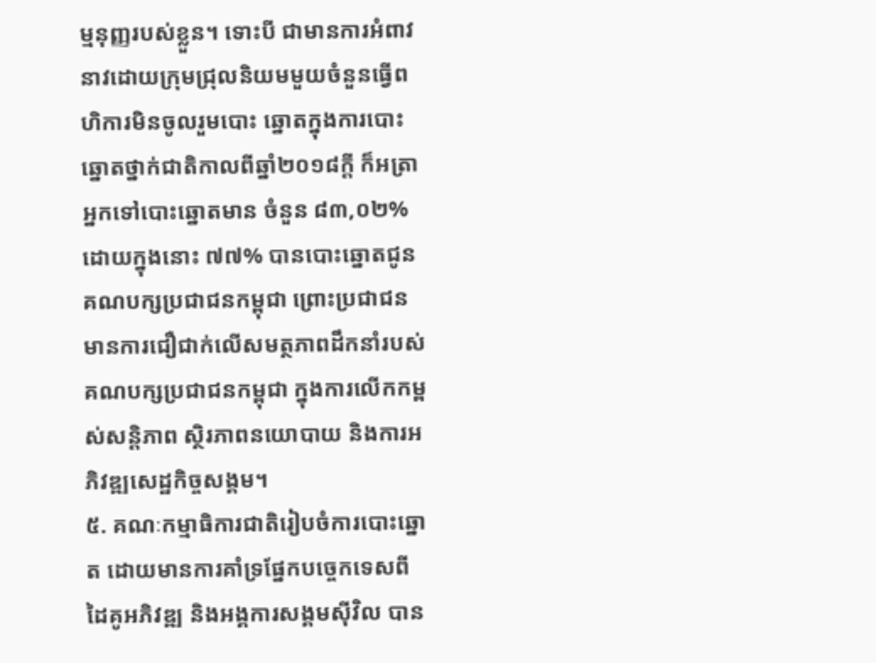ម្មនុញ្ញរបស់ខ្លួន។ ទោះបី ជាមានការអំពាវនាវដោយក្រុមជ្រុលនិយមមួយចំនួនធ្វើពហិការមិនចូលរួមបោះ ឆ្នោតក្នុងការបោះឆ្នោតថ្នាក់ជាតិកាលពីឆ្នាំ២០១៨ក្តី ក៏អត្រាអ្នកទៅបោះឆ្នោតមាន ចំនួន ៨៣,០២% ដោយក្នុងនោះ ៧៧% បានបោះឆ្នោតជូនគណបក្សប្រជាជនកម្ពុជា ព្រោះប្រជាជនមានការជឿជាក់លើសមត្ថភាពដឹកនាំរបស់គណបក្សប្រជាជនកម្ពុជា ក្នុងការលើកកម្ពស់សន្តិភាព ស្ថិរភាពនយោបាយ និងការអភិវឌ្ឍសេដ្ឋកិច្ចសង្គម។
៥. គណៈកម្មាធិការជាតិរៀបចំការបោះឆ្នោត ដោយមានការគាំទ្រផ្នែកបច្ចេកទេសពី ដៃគូអភិវឌ្ឍ និងអង្គការសង្គមស៊ីវិល បាន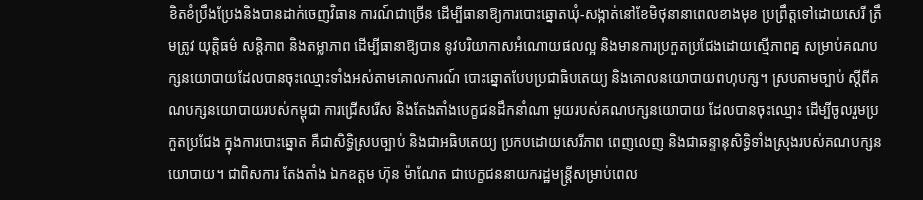ខិតខំប្រឹងប្រែងនិងបានដាក់ចេញវិធាន ការណ៍ជាច្រើន ដើម្បីធានាឱ្យការបោះឆ្នោតឃុំ-សង្កាត់នៅខែមិថុនានាពេលខាងមុខ ប្រព្រឹត្តទៅដោយសេរី ត្រឹមត្រូវ យុត្តិធម៌ សន្តិភាព និងតម្លាភាព ដើម្បីធានាឱ្យបាន នូវបរិយាកាសអំណោយផលល្អ និងមានការប្រកួតប្រជែងដោយស្មើភាពគ្ន សម្រាប់គណបក្សនយោបាយដែលបានចុះឈ្មោះទាំងអស់តាមគោលការណ៍ បោះឆ្នោតបែបប្រជាធិបតេយ្យ និងគោលនយោបាយពហុបក្ស។ ស្របតាមច្បាប់ ស្តីពីគណបក្សនយោបាយរបស់កម្ពុជា ការជ្រើសរើស និងតែងតាំងបេក្ខជនដឹកនាំណា មួយរបស់គណបក្សនយោបាយ ដែលបានចុះឈ្មោះ ដើម្បីចូលរួមប្រកួតប្រជែង ក្នុងការបោះឆ្នោត គឺជាសិទ្ធិស្របច្បាប់ និងជាអធិបតេយ្យ ប្រកបដោយសេរីភាព ពេញលេញ និងជាឆន្ទានុសិទ្ធិទាំងស្រុងរបស់គណបក្សនយោបាយ។ ជាពិសការ តែងតាំង ឯកឧត្តម ហ៊ុន ម៉ាណែត ជាបេក្ខជននាយករដ្ឋមន្ត្រីសម្រាប់ពេល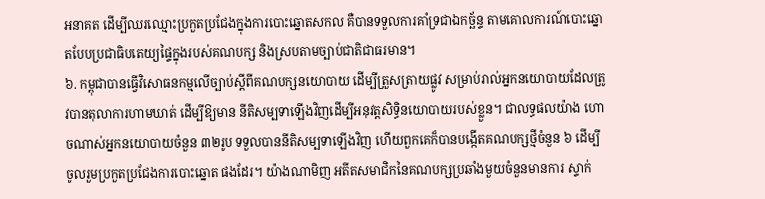អនាគត ដើម្បីឈរឈ្មោះប្រកួតប្រជែងក្នុងការបោះឆ្នោតសកល គឺបានទទួលការគាំទ្រជាឯកច្ឆ័ន្ទ តាមគោលការណ៍បោះឆ្នោតបែបប្រជាធិបតេយ្យផ្ទៃក្នុងរបស់គណបក្ស និងស្របតាមច្បាប់ជាតិជាធរមាន។
៦. កម្ពុជាបានធ្វើវិសោធនកម្មលើច្បាប់ស្តីពីគណបក្សនយោបាយ ដើម្បីត្រួសត្រាយផ្លូវ សម្រាប់រាល់អ្នកនយោបាយដែលត្រូវបានតុលាការហាមឃាត់ ដើម្បីឱ្យមាន នីតិសម្បទាឡើងវិញដើម្បីអនុវត្តសិទ្ធិនយោបាយរបស់ខ្លួន។ ជាលទ្ធផលយ៉ាង ហោចណាស់អ្នកនយោបាយចំនួន ៣២រូប ទទួលបាននីតិសម្បទាឡើងវិញ ហើយពួកគេក៏បានបង្កើតគណបក្សថ្មីចំនួន ៦ ដើម្បីចូលរួមប្រកួតប្រជែងការបោះឆ្នោត ផងដែរ។ យ៉ាងណាមិញ អតីតសមាជិកនៃគណបក្សប្រឆាំងមួយចំនួនមានការ ស្ទាក់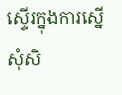ស្ទើរក្នុងការស្នើសុំសិ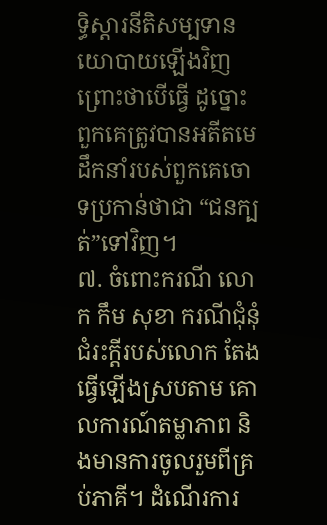ទ្ធិស្តារនីតិសម្បទានយោបាយឡើងវិញ ព្រោះថាបើធ្វើ ដូច្នោះ ពួកគេត្រូវបានអតីតមេដឹកនាំរបស់ពួកគេចោទប្រកាន់ថាជា “ជនក្បត់”ទៅវិញ។
៧. ចំពោះករណី លោក កឹម សុខា ករណីជុំនុំជំរះក្តីរបស់លោក តែងធ្វើឡើងស្របតាម គោលការណ៍តម្លាភាព និងមានការចូលរួមពីគ្រប់ភាគី។ ដំណើរការ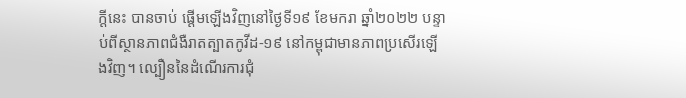ក្តីនេះ បានចាប់ ផ្ដើមឡើងវិញនៅថ្ងៃទី១៩ ខែមករា ឆ្នាំ២០២២ បន្ទាប់ពីស្ថានភាពជំងឺរាតត្បាតកូវីដ-១៩ នៅកម្ពុជាមានភាពប្រសើរឡើងវិញ។ ល្បឿននៃដំណើរការជុំ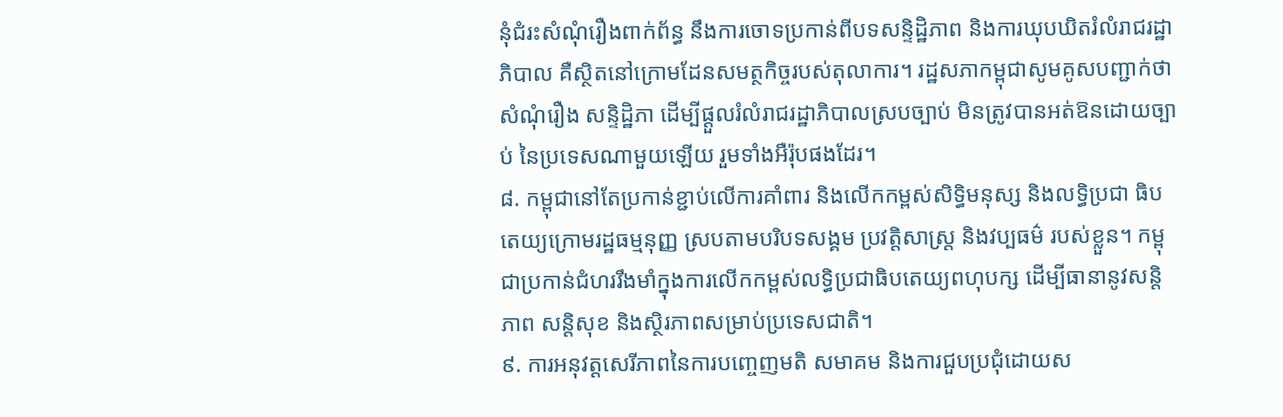នុំជំរះសំណុំរឿងពាក់ព័ន្ធ នឹងការចោទប្រកាន់ពីបទសន្ទិដ្ឋិភាព និងការឃុបឃិតរំលំរាជរដ្ឋាភិបាល គឺស្ថិតនៅក្រោមដែនសមត្ថកិច្ចរបស់តុលាការ។ រដ្ឋសភាកម្ពុជាសូមគូសបញ្ជាក់ថា សំណុំរឿង សន្ទិដ្ឋិភា ដើម្បីផ្ដួលរំលំរាជរដ្ឋាភិបាលស្របច្បាប់ មិនត្រូវបានអត់ឱនដោយច្បាប់ នៃប្រទេសណាមួយឡើយ រួមទាំងអឺរ៉ុបផងដែរ។
៨. កម្ពុជានៅតែប្រកាន់ខ្ជាប់លើការគាំពារ និងលើកកម្ពស់សិទ្ធិមនុស្ស និងលទ្ធិប្រជា ធិបតេយ្យក្រោមរដ្ឋធម្មនុញ្ញ ស្របតាមបរិបទសង្គម ប្រវត្តិសាស្ត្រ និងវប្បធម៌ របស់ខ្លួន។ កម្ពុជាប្រកាន់ជំហររឹងមាំក្នុងការលើកកម្ពស់លទ្ធិប្រជាធិបតេយ្យពហុបក្ស ដើម្បីធានានូវសន្តិភាព សន្តិសុខ និងស្ថិរភាពសម្រាប់ប្រទេសជាតិ។
៩. ការអនុវត្តសេរីភាពនៃការបញ្ចេញមតិ សមាគម និងការជួបប្រជុំដោយស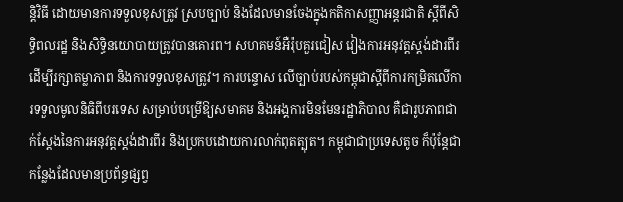ន្តិវិធី ដោយមានការទទួលខុសត្រូវ ស្របច្បាប់ និងដែលមានចែងក្នុងកតិកាសញ្ញាអន្តរជាតិ ស្តីពីសិទ្ធិពលរដ្ឋ និងសិទ្ធិនយោបាយត្រូវបានគោរព។ សហគមន៍អឺរ៉ុបគួរជៀស វៀងការអនុវត្តស្តង់ដារពីរដើម្បីរក្សាតម្លាភាព និងការទទួលខុសត្រូវ។ ការបន្ទោស លើច្បាប់របស់កម្ពុជាស្តីពីការកម្រិតលើការទទួលមូលនិធិពីបរទេស សម្រាប់បម្រើឱ្យសមាគម និងអង្គការមិនមែនរដ្ឋាភិបាល គឺជារូបភាពជាក់ស្តែងនៃការអនុវត្តស្តង់ដារពីរ និងប្រកបដោយការលាក់ពុតត្បុត។ កម្ពុជាជាប្រទេសតូច ក៏ប៉ុន្តែជាកន្លែងដែលមានប្រព័ន្ធផ្សព្វ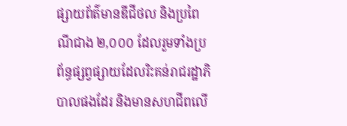ផ្សាយព័ត៌មានឌីជីថល និងប្រពៃណីជាង ២,០០០ ដែលរួមទាំងប្រព័ន្ធផ្សព្វផ្សាយដែលរិះគន់រាជរដ្ឋាភិបាលផងដែរ និងមានសហជីពលើ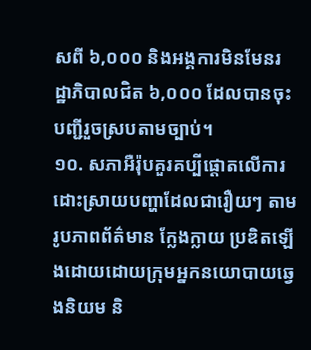សពី ៦,០០០ និងអង្គការមិនមែនរដ្ឋាភិបាលជិត ៦,០០០ ដែលបានចុះបញ្ជីរួចស្របតាមច្បាប់។
១០. សភាអឺរ៉ុបគួរគប្បីផ្ដោតលើការដោះស្រាយបញ្ហាដែលជារឿយៗ តាមរូបភាពព័ត៌មាន ក្លែងក្លាយ ប្រឌិតឡើងដោយដោយក្រុមអ្នកនយោបាយឆ្វេងនិយម និ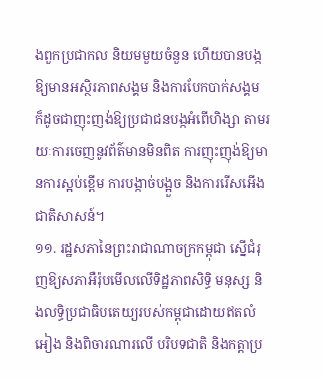ងពួកប្រជាកល និយមមួយចំនួន ហើយបានបង្កឱ្យមានអស្ថិរភាពសង្គម និងការបែកបាក់សង្គម ក៏ដូចជាញុះញង់ឱ្យប្រជាជនបង្កអំពើហិង្សា តាមរយៈការចេញនូវព័ត៌មានមិនពិត ការញុះញុង់ឱ្យមានការស្អប់ខ្ពើម ការបង្កាច់បង្អួច និងការរើសអើងជាតិសាសន៍។
១១. រដ្ឋសភានៃព្រះរាជាណាចក្រកម្ពុជា ស្នើជំរុញឱ្យសភាអឺរ៉ុបមើលលើទិដ្ឋភាពសិទ្ធិ មនុស្ស និងលទ្ធិប្រជាធិបតេយ្យរបស់កម្ពុជាដោយឥតលំអៀង និងពិចារណារលើ បរិបទជាតិ និងកត្តាប្រ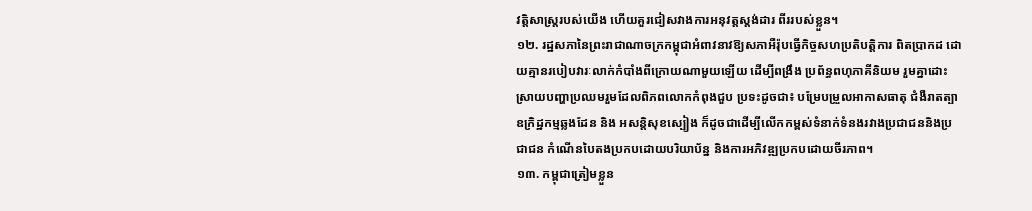វត្តិសាស្ត្ររបស់យើង ហើយគួរជៀសវាងការអនុវត្តស្តង់ដារ ពីររបស់ខ្លួន។
១២. រដ្ឋសភានៃព្រះរាជាណាចក្រកម្ពុជាអំពាវនាវឱ្យសភាអឺរ៉ុបធ្វើកិច្ចសហប្រតិបត្តិការ ពិតប្រាកដ ដោយគ្មានរបៀបវារៈលាក់កំបាំងពីក្រោយណាមួយឡើយ ដើម្បីពង្រឹង ប្រព័ន្ធពហុភាគីនិយម រួមគ្នាដោះស្រាយបញ្ហាប្រឈមរួមដែលពិភពលោកកំពុងជួប ប្រទះដូចជា៖ បម្រែបម្រួលអាកាសធាតុ ជំងឺរាតត្បា ឧក្រិដ្ឋកម្មឆ្លងដែន និង អសន្តិសុខស្បៀង ក៏ដូចជាដើម្បីលើកកម្ពស់ទំនាក់ទំនងរវាងប្រជាជននិងប្រជាជន កំណើនបៃតងប្រកបដោយបរិយាប័ន្ន និងការអភិវឌ្ឍប្រកបដោយចីរភាព។
១៣. កម្ពុជាត្រៀមខ្លួន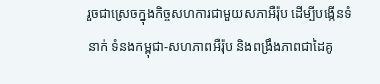រួចជាស្រេចក្នុងកិច្ចសហការជាមួយសភាអឺរ៉ុប ដើម្បីបង្កើនទំនាក់ ទំនងកម្ពុជា-សហភាពអឺរ៉ុប និងពង្រឹងភាពជាដៃគូ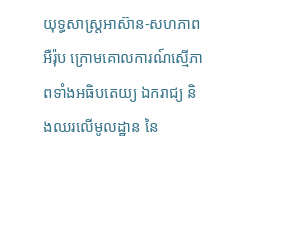យុទ្ធសាស្ត្រអាស៊ាន-សហភាព អឺរ៉ុប ក្រោមគោលការណ៍ស្មើភាពទាំងអធិបតេយ្យ ឯករាជ្យ និងឈរលើមូលដ្ឋាន នៃ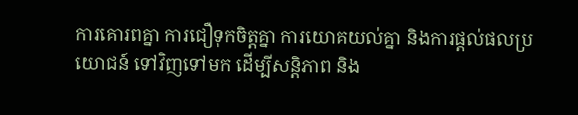ការគោរពគ្នា ការជឿទុកចិត្តគ្នា ការយោគយល់គ្នា និងការផ្តល់ផលប្រយោជន៍ ទៅវិញទៅមក ដើម្បីសន្តិភាព និង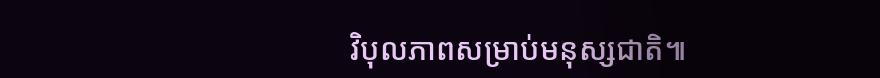វិបុលភាពសម្រាប់មនុស្សជាតិ៕